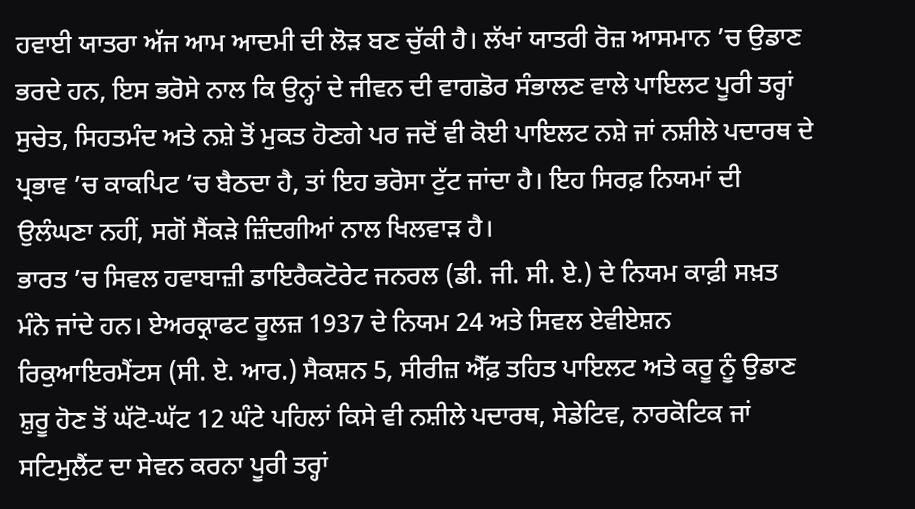ਹਵਾਈ ਯਾਤਰਾ ਅੱਜ ਆਮ ਆਦਮੀ ਦੀ ਲੋੜ ਬਣ ਚੁੱਕੀ ਹੈ। ਲੱਖਾਂ ਯਾਤਰੀ ਰੋਜ਼ ਆਸਮਾਨ ’ਚ ਉਡਾਣ ਭਰਦੇ ਹਨ, ਇਸ ਭਰੋਸੇ ਨਾਲ ਕਿ ਉਨ੍ਹਾਂ ਦੇ ਜੀਵਨ ਦੀ ਵਾਗਡੋਰ ਸੰਭਾਲਣ ਵਾਲੇ ਪਾਇਲਟ ਪੂਰੀ ਤਰ੍ਹਾਂ ਸੁਚੇਤ, ਸਿਹਤਮੰਦ ਅਤੇ ਨਸ਼ੇ ਤੋਂ ਮੁਕਤ ਹੋਣਗੇ ਪਰ ਜਦੋਂ ਵੀ ਕੋਈ ਪਾਇਲਟ ਨਸ਼ੇ ਜਾਂ ਨਸ਼ੀਲੇ ਪਦਾਰਥ ਦੇ ਪ੍ਰਭਾਵ ’ਚ ਕਾਕਪਿਟ ’ਚ ਬੈਠਦਾ ਹੈ, ਤਾਂ ਇਹ ਭਰੋਸਾ ਟੁੱਟ ਜਾਂਦਾ ਹੈ। ਇਹ ਸਿਰਫ਼ ਨਿਯਮਾਂ ਦੀ ਉਲੰਘਣਾ ਨਹੀਂ, ਸਗੋਂ ਸੈਂਕੜੇ ਜ਼ਿੰਦਗੀਆਂ ਨਾਲ ਖਿਲਵਾੜ ਹੈ।
ਭਾਰਤ ’ਚ ਸਿਵਲ ਹਵਾਬਾਜ਼ੀ ਡਾਇਰੈਕਟੋਰੇਟ ਜਨਰਲ (ਡੀ. ਜੀ. ਸੀ. ਏ.) ਦੇ ਨਿਯਮ ਕਾਫ਼ੀ ਸਖ਼ਤ ਮੰਨੇ ਜਾਂਦੇ ਹਨ। ਏਅਰਕ੍ਰਾਫਟ ਰੂਲਜ਼ 1937 ਦੇ ਨਿਯਮ 24 ਅਤੇ ਸਿਵਲ ਏਵੀਏਸ਼ਨ ਰਿਕੁਆਇਰਮੈਂਟਸ (ਸੀ. ਏ. ਆਰ.) ਸੈਕਸ਼ਨ 5, ਸੀਰੀਜ਼ ਐੱਫ਼ ਤਹਿਤ ਪਾਇਲਟ ਅਤੇ ਕਰੂ ਨੂੰ ਉਡਾਣ ਸ਼ੁਰੂ ਹੋਣ ਤੋਂ ਘੱਟੋ-ਘੱਟ 12 ਘੰਟੇ ਪਹਿਲਾਂ ਕਿਸੇ ਵੀ ਨਸ਼ੀਲੇ ਪਦਾਰਥ, ਸੇਡੇਟਿਵ, ਨਾਰਕੋਟਿਕ ਜਾਂ ਸਟਿਮੁਲੈਂਟ ਦਾ ਸੇਵਨ ਕਰਨਾ ਪੂਰੀ ਤਰ੍ਹਾਂ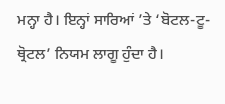ਮਨ੍ਹਾ ਹੈ। ਇਨ੍ਹਾਂ ਸਾਰਿਆਂ ’ਤੇ ‘ਬੋਟਲ-ਟੂ-ਥ੍ਰੋਟਲ’ ਨਿਯਮ ਲਾਗੂ ਹੁੰਦਾ ਹੈ।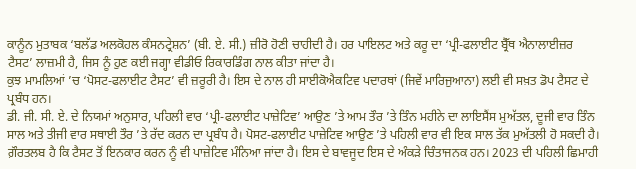ਕਾਨੂੰਨ ਮੁਤਾਬਕ ‘ਬਲੱਡ ਅਲਕੋਹਲ ਕੰਸਨਟ੍ਰੇਸ਼ਨ’ (ਬੀ. ਏ. ਸੀ.) ਜ਼ੀਰੋ ਹੋਣੀ ਚਾਹੀਦੀ ਹੈ। ਹਰ ਪਾਇਲਟ ਅਤੇ ਕਰੂ ਦਾ ‘ਪ੍ਰੀ-ਫਲਾਈਟ ਬ੍ਰੈੱਥ ਐਨਾਲਾਈਜ਼ਰ ਟੈਸਟ’ ਲਾਜ਼ਮੀ ਹੈ, ਜਿਸ ਨੂੰ ਹੁਣ ਕਈ ਜਗ੍ਹਾ ਵੀਡੀਓ ਰਿਕਾਰਡਿੰਗ ਨਾਲ ਕੀਤਾ ਜਾਂਦਾ ਹੈ।
ਕੁਝ ਮਾਮਲਿਆਂ ’ਚ ‘ਪੋਸਟ-ਫਲਾਈਟ ਟੈਸਟ’ ਵੀ ਜ਼ਰੂਰੀ ਹੈ। ਇਸ ਦੇ ਨਾਲ ਹੀ ਸਾਈਕੋਐਕਟਿਵ ਪਦਾਰਥਾਂ (ਜਿਵੇਂ ਮਾਰਿਜੁਆਨਾ) ਲਈ ਵੀ ਸਖ਼ਤ ਡੋਪ ਟੈਸਟ ਦੇ ਪ੍ਰਬੰਧ ਹਨ।
ਡੀ. ਜੀ. ਸੀ. ਏ. ਦੇ ਨਿਯਮਾਂ ਅਨੁਸਾਰ, ਪਹਿਲੀ ਵਾਰ ‘ਪ੍ਰੀ-ਫਲਾਈਟ ਪਾਜ਼ੇਟਿਵ’ ਆਉਣ ’ਤੇ ਆਮ ਤੌਰ ’ਤੇ ਤਿੰਨ ਮਹੀਨੇ ਦਾ ਲਾਇਸੈਂਸ ਮੁਅੱਤਲ, ਦੂਜੀ ਵਾਰ ਤਿੰਨ ਸਾਲ ਅਤੇ ਤੀਜੀ ਵਾਰ ਸਥਾਈ ਤੌਰ ’ਤੇ ਰੱਦ ਕਰਨ ਦਾ ਪ੍ਰਬੰਧ ਹੈ। ਪੋਸਟ-ਫਲਾਈਟ ਪਾਜ਼ੇਟਿਵ ਆਉਣ ’ਤੇ ਪਹਿਲੀ ਵਾਰ ਵੀ ਇਕ ਸਾਲ ਤੱਕ ਮੁਅੱਤਲੀ ਹੋ ਸਕਦੀ ਹੈ। ਗ਼ੌਰਤਲਬ ਹੈ ਕਿ ਟੈਸਟ ਤੋਂ ਇਨਕਾਰ ਕਰਨ ਨੂੰ ਵੀ ਪਾਜ਼ੇਟਿਵ ਮੰਨਿਆ ਜਾਂਦਾ ਹੈ। ਇਸ ਦੇ ਬਾਵਜੂਦ ਇਸ ਦੇ ਅੰਕੜੇ ਚਿੰਤਾਜਨਕ ਹਨ। 2023 ਦੀ ਪਹਿਲੀ ਛਿਮਾਹੀ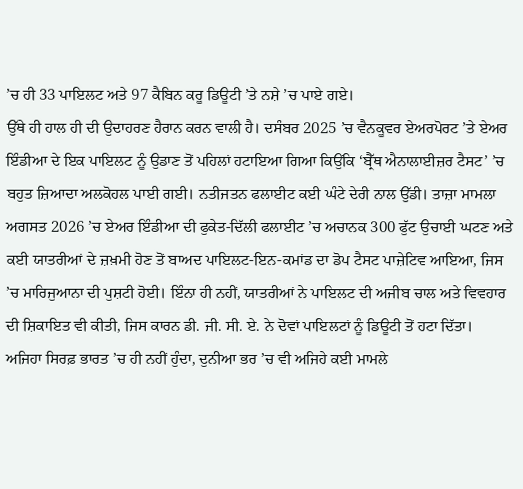’ਚ ਹੀ 33 ਪਾਇਲਟ ਅਤੇ 97 ਕੈਬਿਨ ਕਰੂ ਡਿਊਟੀ ’ਤੇ ਨਸ਼ੇ ’ਚ ਪਾਏ ਗਏ।
ਉੱਥੇ ਹੀ ਹਾਲ ਹੀ ਦੀ ਉਦਾਹਰਣ ਹੈਰਾਨ ਕਰਨ ਵਾਲੀ ਹੈ। ਦਸੰਬਰ 2025 ’ਚ ਵੈਨਕੂਵਰ ਏਅਰਪੋਰਟ ’ਤੇ ਏਅਰ ਇੰਡੀਆ ਦੇ ਇਕ ਪਾਇਲਟ ਨੂੰ ਉਡਾਣ ਤੋਂ ਪਹਿਲਾਂ ਹਟਾਇਆ ਗਿਆ ਕਿਉਂਕਿ ‘ਬ੍ਰੈੱਥ ਐਨਾਲਾਈਜ਼ਰ ਟੈਸਟ’ ’ਚ ਬਹੁਤ ਜ਼ਿਆਦਾ ਅਲਕੋਹਲ ਪਾਈ ਗਈ। ਨਤੀਜਤਨ ਫਲਾਈਟ ਕਈ ਘੰਟੇ ਦੇਰੀ ਨਾਲ ਉੱਡੀ। ਤਾਜ਼ਾ ਮਾਮਲਾ ਅਗਸਤ 2026 ’ਚ ਏਅਰ ਇੰਡੀਆ ਦੀ ਫੁਕੇਤ-ਦਿੱਲੀ ਫਲਾਈਟ ’ਚ ਅਚਾਨਕ 300 ਫੁੱਟ ਉਚਾਈ ਘਟਣ ਅਤੇ ਕਈ ਯਾਤਰੀਆਂ ਦੇ ਜ਼ਖ਼ਮੀ ਹੋਣ ਤੋਂ ਬਾਅਦ ਪਾਇਲਟ-ਇਨ-ਕਮਾਂਡ ਦਾ ਡੋਪ ਟੈਸਟ ਪਾਜ਼ੇਟਿਵ ਆਇਆ, ਜਿਸ ’ਚ ਮਾਰਿਜੁਆਨਾ ਦੀ ਪੁਸ਼ਟੀ ਹੋਈ। ਇੰਨਾ ਹੀ ਨਹੀਂ, ਯਾਤਰੀਆਂ ਨੇ ਪਾਇਲਟ ਦੀ ਅਜੀਬ ਚਾਲ ਅਤੇ ਵਿਵਹਾਰ ਦੀ ਸ਼ਿਕਾਇਤ ਵੀ ਕੀਤੀ, ਜਿਸ ਕਾਰਨ ਡੀ. ਜੀ. ਸੀ. ਏ. ਨੇ ਦੋਵਾਂ ਪਾਇਲਟਾਂ ਨੂੰ ਡਿਊਟੀ ਤੋਂ ਹਟਾ ਦਿੱਤਾ।
ਅਜਿਹਾ ਸਿਰਫ਼ ਭਾਰਤ ’ਚ ਹੀ ਨਹੀਂ ਹੁੰਦਾ, ਦੁਨੀਆ ਭਰ ’ਚ ਵੀ ਅਜਿਹੇ ਕਈ ਮਾਮਲੇ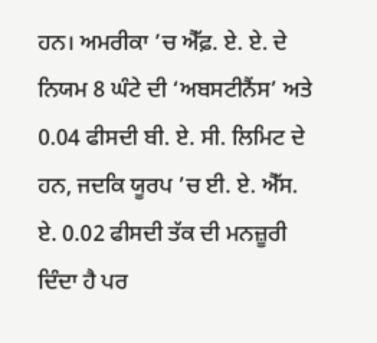ਹਨ। ਅਮਰੀਕਾ ’ਚ ਐੱਫ਼. ਏ. ਏ. ਦੇ ਨਿਯਮ 8 ਘੰਟੇ ਦੀ ‘ਅਬਸਟੀਨੈਂਸ’ ਅਤੇ 0.04 ਫੀਸਦੀ ਬੀ. ਏ. ਸੀ. ਲਿਮਿਟ ਦੇ ਹਨ, ਜਦਕਿ ਯੂਰਪ ’ਚ ਈ. ਏ. ਐੱਸ. ਏ. 0.02 ਫੀਸਦੀ ਤੱਕ ਦੀ ਮਨਜ਼ੂਰੀ ਦਿੰਦਾ ਹੈ ਪਰ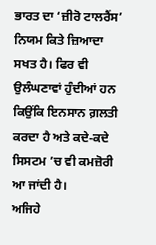ਭਾਰਤ ਦਾ ‘ਜ਼ੀਰੋ ਟਾਲਰੈਂਸ’ ਨਿਯਮ ਕਿਤੇ ਜ਼ਿਆਦਾ ਸਖਤ ਹੈ। ਫਿਰ ਵੀ ਉਲੰਘਣਾਵਾਂ ਹੁੰਦੀਆਂ ਹਨ ਕਿਉਂਕਿ ਇਨਸਾਨ ਗ਼ਲਤੀ ਕਰਦਾ ਹੈ ਅਤੇ ਕਦੇ-ਕਦੇ ਸਿਸਟਮ ’ਚ ਵੀ ਕਮਜ਼ੋਰੀ ਆ ਜਾਂਦੀ ਹੈ।
ਅਜਿਹੇ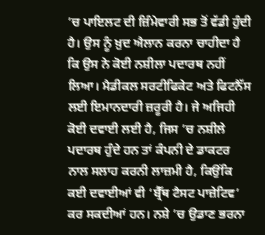’ਚ ਪਾਇਲਟ ਦੀ ਜ਼ਿੰਮੇਵਾਰੀ ਸਭ ਤੋਂ ਵੱਡੀ ਹੁੰਦੀ ਹੈ। ਉਸ ਨੂੰ ਖ਼ੁਦ ਐਲਾਨ ਕਰਨਾ ਚਾਹੀਦਾ ਹੈ ਕਿ ਉਸ ਨੇ ਕੋਈ ਨਸ਼ੀਲਾ ਪਦਾਰਥ ਨਹੀਂ ਲਿਆ। ਮੈਡੀਕਲ ਸਰਟੀਫਿਕੇਟ ਅਤੇ ਫਿਟਨੈੱਸ ਲਈ ਇਮਾਨਦਾਰੀ ਜ਼ਰੂਰੀ ਹੈ। ਜੇ ਅਜਿਹੀ ਕੋਈ ਦਵਾਈ ਲਈ ਹੈ, ਜਿਸ ’ਚ ਨਸ਼ੀਲੇ ਪਦਾਰਥ ਹੁੰਦੇ ਹਨ ਤਾਂ ਕੰਪਨੀ ਦੇ ਡਾਕਟਰ ਨਾਲ ਸਲਾਹ ਕਰਨੀ ਲਾਜ਼ਮੀ ਹੈ, ਕਿਉਂਕਿ ਕਈ ਦਵਾਈਆਂ ਵੀ ‘ਬ੍ਰੈੱਥ ਟੈਸਟ ਪਾਜ਼ੇਟਿਵ’ ਕਰ ਸਕਦੀਆਂ ਹਨ। ਨਸ਼ੇ ’ਚ ਉਡਾਣ ਭਰਨਾ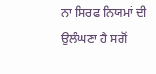ਨਾ ਸਿਰਫ ਨਿਯਮਾਂ ਦੀ ਉਲੰਘਣਾ ਹੈ ਸਗੋਂ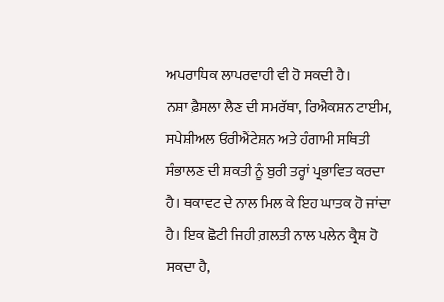ਅਪਰਾਧਿਕ ਲਾਪਰਵਾਹੀ ਵੀ ਹੋ ਸਕਦੀ ਹੈ।
ਨਸ਼ਾ ਫ਼ੈਸਲਾ ਲੈਣ ਦੀ ਸਮਰੱਥਾ, ਰਿਐਕਸ਼ਨ ਟਾਈਮ, ਸਪੇਸ਼ੀਅਲ ਓਰੀਐਂਟੇਸ਼ਨ ਅਤੇ ਹੰਗਾਮੀ ਸਥਿਤੀ ਸੰਭਾਲਣ ਦੀ ਸ਼ਕਤੀ ਨੂੰ ਬੁਰੀ ਤਰ੍ਹਾਂ ਪ੍ਰਭਾਵਿਤ ਕਰਦਾ ਹੈ। ਥਕਾਵਟ ਦੇ ਨਾਲ ਮਿਲ ਕੇ ਇਹ ਘਾਤਕ ਹੋ ਜਾਂਦਾ ਹੈ। ਇਕ ਛੋਟੀ ਜਿਹੀ ਗ਼ਲਤੀ ਨਾਲ ਪਲੇਨ ਕ੍ਰੈਸ਼ ਹੋ ਸਕਦਾ ਹੈ,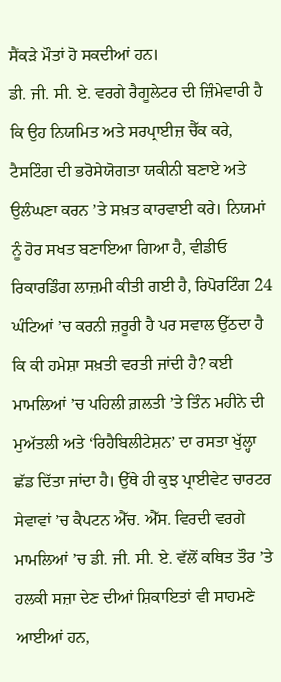ਸੈਂਕੜੇ ਮੌਤਾਂ ਹੋ ਸਕਦੀਆਂ ਹਨ।
ਡੀ. ਜੀ. ਸੀ. ਏ. ਵਰਗੇ ਰੈਗੂਲੇਟਰ ਦੀ ਜ਼ਿੰਮੇਵਾਰੀ ਹੈ ਕਿ ਉਹ ਨਿਯਮਿਤ ਅਤੇ ਸਰਪ੍ਰਾਈਜ਼ ਚੈੱਕ ਕਰੇ, ਟੈਸਟਿੰਗ ਦੀ ਭਰੋਸੇਯੋਗਤਾ ਯਕੀਨੀ ਬਣਾਏ ਅਤੇ ਉਲੰਘਣਾ ਕਰਨ ’ਤੇ ਸਖ਼ਤ ਕਾਰਵਾਈ ਕਰੇ। ਨਿਯਮਾਂ ਨੂੰ ਹੋਰ ਸਖਤ ਬਣਾਇਆ ਗਿਆ ਹੈ, ਵੀਡੀਓ ਰਿਕਾਰਡਿੰਗ ਲਾਜ਼ਮੀ ਕੀਤੀ ਗਈ ਹੈ, ਰਿਪੋਰਟਿੰਗ 24 ਘੰਟਿਆਂ ’ਚ ਕਰਨੀ ਜ਼ਰੂਰੀ ਹੈ ਪਰ ਸਵਾਲ ਉੱਠਦਾ ਹੈ ਕਿ ਕੀ ਹਮੇਸ਼ਾ ਸਖ਼ਤੀ ਵਰਤੀ ਜਾਂਦੀ ਹੈ? ਕਈ ਮਾਮਲਿਆਂ ’ਚ ਪਹਿਲੀ ਗ਼ਲਤੀ ’ਤੇ ਤਿੰਨ ਮਹੀਨੇ ਦੀ ਮੁਅੱਤਲੀ ਅਤੇ ‘ਰਿਹੈਬਿਲੀਟੇਸ਼ਨ’ ਦਾ ਰਸਤਾ ਖੁੱਲ੍ਹਾ ਛੱਡ ਦਿੱਤਾ ਜਾਂਦਾ ਹੈ। ਉੱਥੇ ਹੀ ਕੁਝ ਪ੍ਰਾਈਵੇਟ ਚਾਰਟਰ ਸੇਵਾਵਾਂ ’ਚ ਕੈਪਟਨ ਐੱਚ. ਐੱਸ. ਵਿਰਦੀ ਵਰਗੇ ਮਾਮਲਿਆਂ ’ਚ ਡੀ. ਜੀ. ਸੀ. ਏ. ਵੱਲੋਂ ਕਥਿਤ ਤੌਰ ’ਤੇ ਹਲਕੀ ਸਜ਼ਾ ਦੇਣ ਦੀਆਂ ਸ਼ਿਕਾਇਤਾਂ ਵੀ ਸਾਹਮਣੇ ਆਈਆਂ ਹਨ,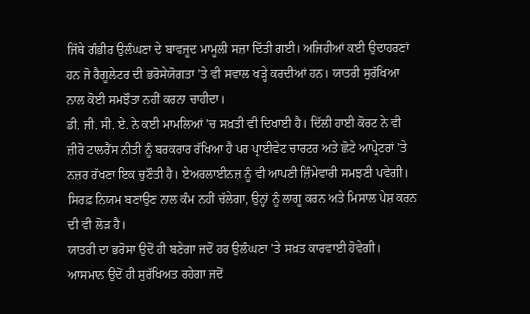ਜਿੱਥੇ ਗੰਭੀਰ ਉਲੰਘਣਾ ਦੇ ਬਾਵਜੂਦ ਮਾਮੂਲੀ ਸਜ਼ਾ ਦਿੱਤੀ ਗਈ। ਅਜਿਹੀਆਂ ਕਈ ਉਦਾਹਰਣਾਂ ਹਨ ਜੋ ਰੈਗੂਲੇਟਰ ਦੀ ਭਰੋਸੇਯੋਗਤਾ ’ਤੇ ਵੀ ਸਵਾਲ ਖੜ੍ਹੇ ਕਰਦੀਆਂ ਹਨ। ਯਾਤਰੀ ਸੁਰੱਖਿਆ ਨਾਲ ਕੋਈ ਸਮਝੌਤਾ ਨਹੀਂ ਕਰਨਾ ਚਾਹੀਦਾ।
ਡੀ. ਜੀ. ਸੀ. ਏ. ਨੇ ਕਈ ਮਾਮਲਿਆਂ ’ਚ ਸਖ਼ਤੀ ਵੀ ਦਿਖਾਈ ਹੈ। ਦਿੱਲੀ ਹਾਈ ਕੋਰਟ ਨੇ ਵੀ ਜ਼ੀਰੋ ਟਾਲਰੈਂਸ ਨੀਤੀ ਨੂੰ ਬਰਕਰਾਰ ਰੱਖਿਆ ਹੈ ਪਰ ਪ੍ਰਾਈਵੇਟ ਚਾਰਟਰ ਅਤੇ ਛੋਟੇ ਆਪ੍ਰੇਟਰਾਂ ’ਤੇ ਨਜ਼ਰ ਰੱਖਣਾ ਇਕ ਚੁਣੌਤੀ ਹੈ। ਏਅਰਲਾਈਨਜ਼ ਨੂੰ ਵੀ ਆਪਣੀ ਜ਼ਿੰਮੇਵਾਰੀ ਸਮਝਣੀ ਪਵੇਗੀ। ਸਿਰਫ਼ ਨਿਯਮ ਬਣਾਉਣ ਨਾਲ ਕੰਮ ਨਹੀਂ ਚੱਲੇਗਾ, ਉਨ੍ਹਾਂ ਨੂੰ ਲਾਗੂ ਕਰਨ ਅਤੇ ਮਿਸਾਲ ਪੇਸ਼ ਕਰਨ ਦੀ ਵੀ ਲੋੜ ਹੈ।
ਯਾਤਰੀ ਦਾ ਭਰੋਸਾ ਉਦੋਂ ਹੀ ਬਣੇਗਾ ਜਦੋਂ ਹਰ ਉਲੰਘਣਾ ’ਤੇ ਸਖ਼ਤ ਕਾਰਵਾਈ ਹੋਵੇਗੀ। ਆਸਮਾਨ ਉਦੋਂ ਹੀ ਸੁਰੱਖਿਅਤ ਰਹੇਗਾ ਜਦੋਂ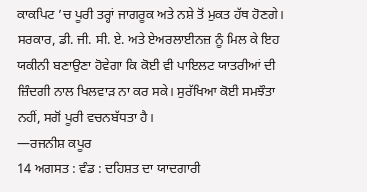ਕਾਕਪਿਟ ’ਚ ਪੂਰੀ ਤਰ੍ਹਾਂ ਜਾਗਰੂਕ ਅਤੇ ਨਸ਼ੇ ਤੋਂ ਮੁਕਤ ਹੱਥ ਹੋਣਗੇ। ਸਰਕਾਰ, ਡੀ. ਜੀ. ਸੀ. ਏ. ਅਤੇ ਏਅਰਲਾਈਨਜ਼ ਨੂੰ ਮਿਲ ਕੇ ਇਹ ਯਕੀਨੀ ਬਣਾਉਣਾ ਹੋਵੇਗਾ ਕਿ ਕੋਈ ਵੀ ਪਾਇਲਟ ਯਾਤਰੀਆਂ ਦੀ ਜ਼ਿੰਦਗੀ ਨਾਲ ਖਿਲਵਾੜ ਨਾ ਕਰ ਸਕੇ। ਸੁਰੱਖਿਆ ਕੋਈ ਸਮਝੌਤਾ ਨਹੀਂ, ਸਗੋਂ ਪੂਰੀ ਵਚਨਬੱਧਤਾ ਹੈ।
—ਰਜਨੀਸ਼ ਕਪੂਰ
14 ਅਗਸਤ : ਵੰਡ : ਦਹਿਸ਼ਤ ਦਾ ਯਾਦਗਾਰੀ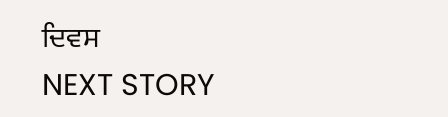ਦਿਵਸ
NEXT STORY